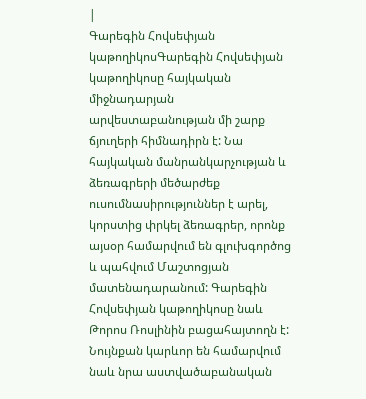|
Գարեգին Հովսեփյան կաթողիկոսԳարեգին Հովսեփյան կաթողիկոսը հայկական միջնադարյան արվեստաբանության մի շարք ճյուղերի հիմնադիրն է: Նա հայկական մանրանկարչության և ձեռագրերի մեծարժեք ուսումնասիրություններ է արել, կորստից փրկել ձեռագրեր, որոնք այսօր համարվում են գլուխգործոց և պահվում Մաշտոցյան մատենադարանում: Գարեգին Հովսեփյան կաթողիկոսը նաև Թորոս Ռոսլինին բացահայտողն է: Նույնքան կարևոր են համարվում նաև նրա աստվածաբանական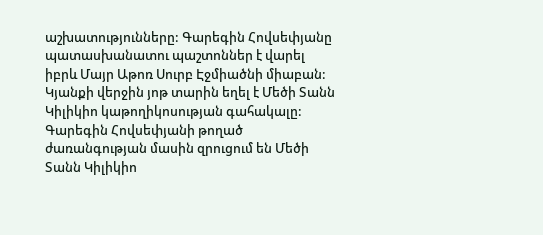աշխատությունները: Գարեգին Հովսեփյանը պատասխանատու պաշտոններ է վարել իբրև Մայր Աթոռ Սուրբ Էջմիածնի միաբան: Կյանքի վերջին յոթ տարին եղել է Մեծի Տանն Կիլիկիո կաթողիկոսության գահակալը: Գարեգին Հովսեփյանի թողած ժառանգության մասին զրուցում են Մեծի Տանն Կիլիկիո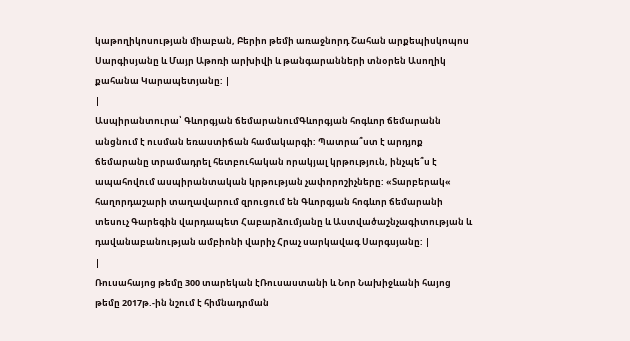կաթողիկոսության միաբան, Բերիո թեմի առաջնորդ Շահան արքեպիսկոպոս Սարգիսյանը և Մայր Աթոռի արխիվի և թանգարանների տնօրեն Ասողիկ քահանա Կարապետյանը: |
|
Ասպիրանտուրա՝ Գևորգյան ճեմարանումԳևորգյան հոգևոր ճեմարանն անցնում է ուսման եռաստիճան համակարգի: Պատրա՞ստ է արդյոք ճեմարանը տրամադրել հետբուհական որակյալ կրթություն, ինչպե՞ս է ապահովում ասպիրանտական կրթության չափորոշիչները: «Տարբերակ« հաղորդաշարի տաղավարում զրուցում են Գևորգյան հոգևոր ճեմարանի տեսուչ Գարեգին վարդապետ Հաբարձումյանը և Աստվածաշնչագիտության և դավանաբանության ամբիոնի վարիչ Հրաչ սարկավագ Սարգսյանը: |
|
Ռուսահայոց թեմը 300 տարեկան էՌուսաստանի և Նոր Նախիջևանի հայոց թեմը 2017թ.-ին նշում է հիմնադրման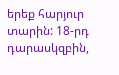երեք հարյուր տարին: 18-րդ դարասկզբին,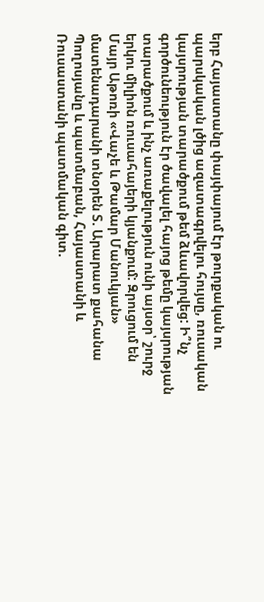երբ Հայաստանը փայփայում էր թուրքական ու պարսկական լծից ազատագրվելու հույսը, ռուսական կայսրության տարածքում թեմ ձևավորվեց: Ի՞նչ գործունեություն էր ծավալել հայոց թեմը կայսրության տարածքում և ինչ առաքելություն ունի այսօր՝ շուրջ երկու միլիոն ռուսահայերի կյանքում: Զրուցում են Մայր Աթոռի «Վաչե և Թամար Մանուկյան» մատենադարանի տնօրեն Տ. Արարատ քահանա Պողոսյանը և պատմաբան, Հայաստանի և Ռուսաստանի պատմական գիտ.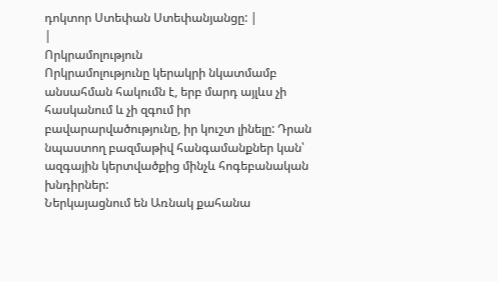դոկտոր Ստեփան Ստեփանյանցը: |
|
Որկրամոլություն
Որկրամոլությունը կերակրի նկատմամբ անսահման հակումն է, երբ մարդ այլևս չի հասկանում և չի զգում իր բավարարվածությունը, իր կուշտ լինելը: Դրան նպաստող բազմաթիվ հանգամանքներ կան՝ ազգային կերտվածքից մինչև հոգեբանական խնդիրներ:
Ներկայացնում են Առնակ քահանա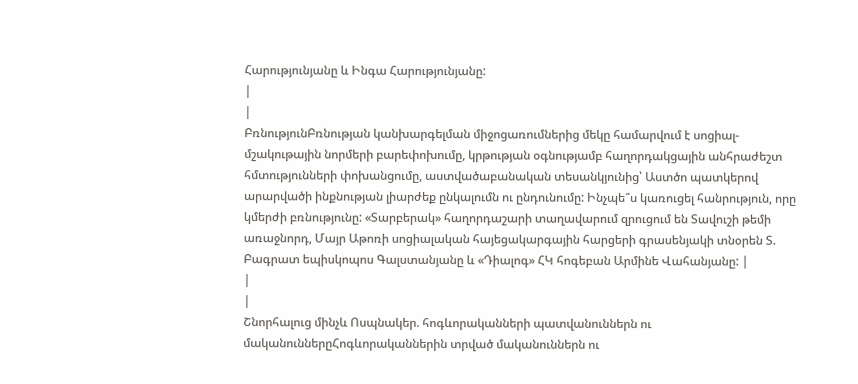Հարությունյանը և Ինգա Հարությունյանը:
|
|
ԲռնությունԲռնության կանխարգելման միջոցառումներից մեկը համարվում է սոցիալ-մշակութային նորմերի բարեփոխումը, կրթության օգնությամբ հաղորդակցային անհրաժեշտ հմտությունների փոխանցումը, աստվածաբանական տեսանկյունից՝ Աստծո պատկերով արարվածի ինքնության լիարժեք ընկալումն ու ընդունումը: Ինչպե՞ս կառուցել հանրություն, որը կմերժի բռնությունը: «Տարբերակ» հաղորդաշարի տաղավարում զրուցում են Տավուշի թեմի առաջնորդ, Մայր Աթոռի սոցիալական հայեցակարգային հարցերի գրասենյակի տնօրեն Տ. Բագրատ եպիսկոպոս Գալստանյանը և «Դիալոգ» ՀԿ հոգեբան Արմինե Վահանյանը: |
|
|
Շնորհալուց մինչև Ոսպնակեր. հոգևորականների պատվանուններն ու մականուններըՀոգևորականներին տրված մականուններն ու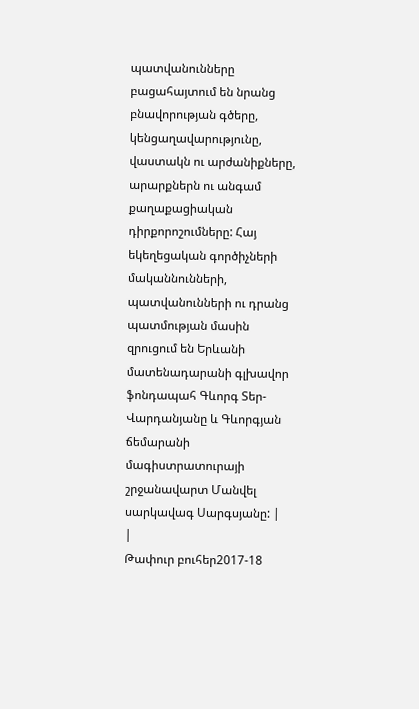պատվանունները բացահայտում են նրանց բնավորության գծերը, կենցաղավարությունը, վաստակն ու արժանիքները, արարքներն ու անգամ քաղաքացիական դիրքորոշումները: Հայ եկեղեցական գործիչների մականնունների, պատվանունների ու դրանց պատմության մասին զրուցում են Երևանի մատենադարանի գլխավոր ֆոնդապահ Գևորգ Տեր-Վարդանյանը և Գևորգյան ճեմարանի մագիստրատուրայի շրջանավարտ Մանվել սարկավագ Սարգսյանը: |
|
Թափուր բուհեր2017-18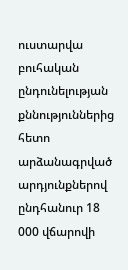ուստարվա բուհական ընդունելության քննություններից հետո արձանագրված արդյունքներով ընդհանուր 18 000 վճարովի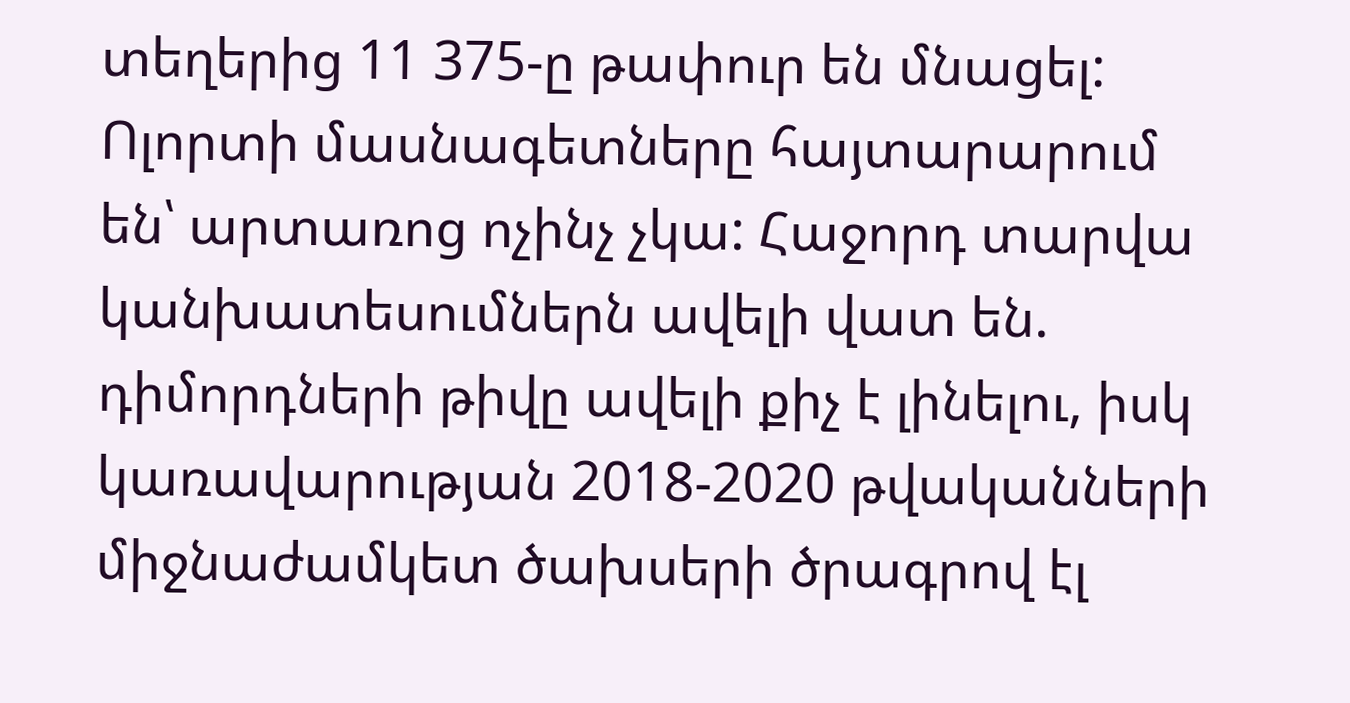տեղերից 11 375-ը թափուր են մնացել: Ոլորտի մասնագետները հայտարարում են՝ արտառոց ոչինչ չկա: Հաջորդ տարվա կանխատեսումներն ավելի վատ են. դիմորդների թիվը ավելի քիչ է լինելու, իսկ կառավարության 2018-2020 թվականների միջնաժամկետ ծախսերի ծրագրով էլ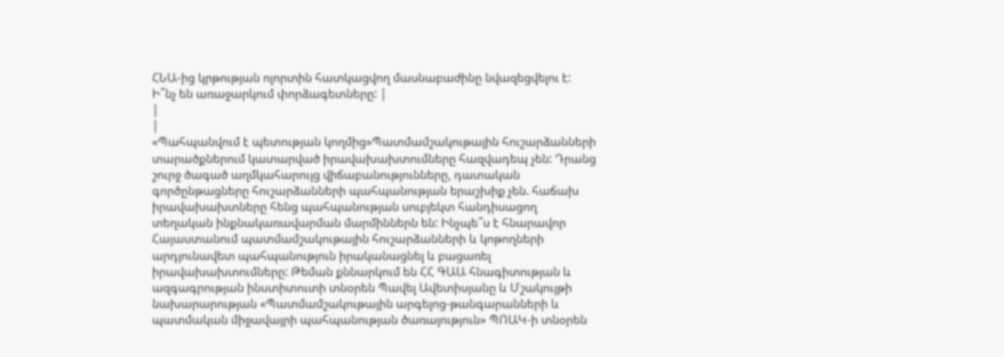ՀՆԱ-ից կրթության ոլորտին հատկացվող մասնաբաժինը նվազեցվելու է: Ի՞նչ են առաջարկում փորձագետները: |
|
|
«Պահպանվում է պետության կողմից»Պատմամշակութային հուշարձանների տարածքներում կատարված իրավախախտումները հազվադեպ չեն: Դրանց շուրջ ծագած աղմկահարույց վիճաբանությունները, դատական գործընթացները հուշարձանների պահպանության երաշխիք չեն. հաճախ իրավախախտները հենց պահպանության սուբյեկտ հանդիսացող տեղական ինքնակառավարման մարմիններն են: Ինչպե՞ս է հնարավոր Հայաստանում պատմամշակութային հուշարձանների և կոթողների արդյունավետ պահպանություն իրականացնել և բացառել իրավախախտումները: Թեման քննարկում են ՀՀ ԳԱԱ հնագիտության և ազգագրության ինստիտուտի տնօրեն Պավել Ավետիսյանը և Մշակույթի նախարարության «Պատմամշակութային արգելոց-թանգարանների և պատմական միջավայրի պահպանության ծառայություն» ՊՈԱԿ-ի տնօրեն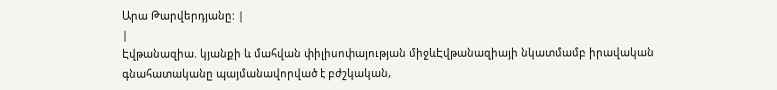Արա Թարվերդյանը: |
|
Էվթանազիա. կյանքի և մահվան փիլիսոփայության միջևԷվթանազիայի նկատմամբ իրավական գնահատականը պայմանավորված է բժշկական,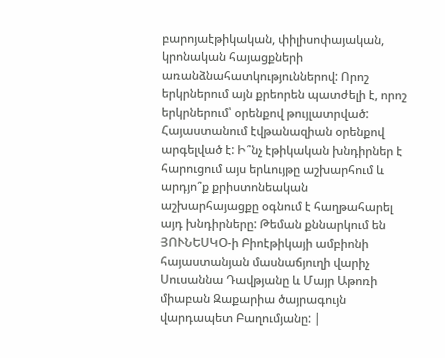բարոյաէթիկական, փիլիսոփայական, կրոնական հայացքների առանձնահատկություններով: Որոշ երկրներում այն քրեորեն պատժելի է, որոշ երկրներում՝ օրենքով թույլատրված: Հայաստանում էվթանազիան օրենքով արգելված է: Ի՞նչ էթիկական խնդիրներ է հարուցում այս երևույթը աշխարհում և արդյո՞ք քրիստոնեական աշխարհայացքը օգնում է հաղթահարել այդ խնդիրները: Թեման քննարկում են ՅՈՒՆԵՍԿՕ-ի Բիոէթիկայի ամբիոնի հայաստանյան մասնաճյուղի վարիչ Սուսաննա Դավթյանը և Մայր Աթոռի միաբան Զաքարիա ծայրագույն վարդապետ Բաղումյանը: |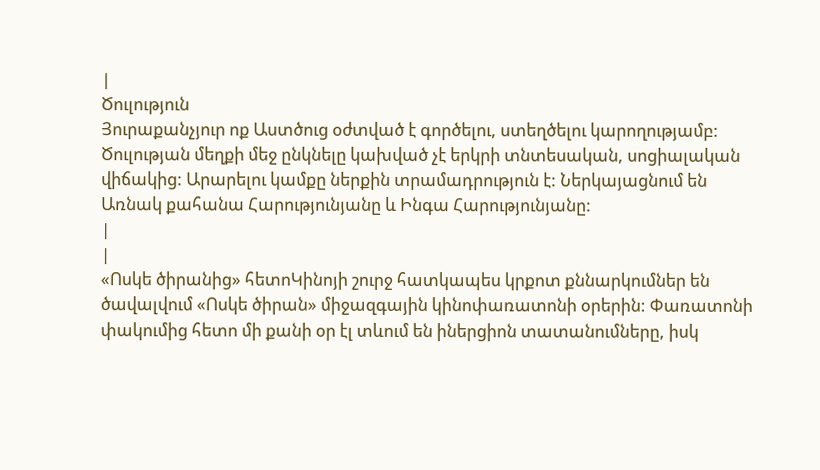|
Ծուլություն
Յուրաքանչյուր ոք Աստծուց օժտված է գործելու, ստեղծելու կարողությամբ: Ծուլության մեղքի մեջ ընկնելը կախված չէ երկրի տնտեսական, սոցիալական վիճակից: Արարելու կամքը ներքին տրամադրություն է: Ներկայացնում են Առնակ քահանա Հարությունյանը և Ինգա Հարությունյանը:
|
|
«Ոսկե ծիրանից» հետոԿինոյի շուրջ հատկապես կրքոտ քննարկումներ են ծավալվում «Ոսկե ծիրան» միջազգային կինոփառատոնի օրերին: Փառատոնի փակումից հետո մի քանի օր էլ տևում են իներցիոն տատանումները, իսկ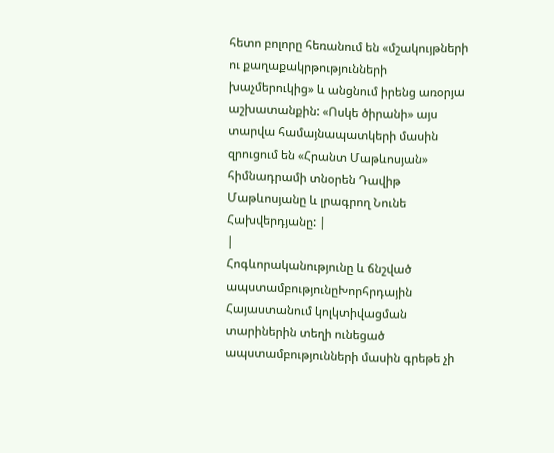հետո բոլորը հեռանում են «մշակույթների ու քաղաքակրթությունների խաչմերուկից» և անցնում իրենց առօրյա աշխատանքին: «Ոսկե ծիրանի» այս տարվա համայնապատկերի մասին զրուցում են «Հրանտ Մաթևոսյան» հիմնադրամի տնօրեն Դավիթ Մաթևոսյանը և լրագրող Նունե Հախվերդյանը: |
|
Հոգևորականությունը և ճնշված ապստամբությունըԽորհրդային Հայաստանում կոլկտիվացման տարիներին տեղի ունեցած ապստամբությունների մասին գրեթե չի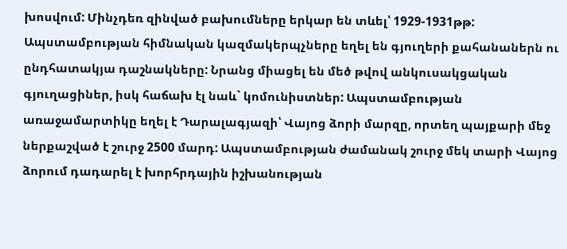խոսվում: Մինչդեռ զինված բախումները երկար են տևել՝ 1929-1931թթ: Ապստամբության հիմնական կազմակերպչները եղել են գյուղերի քահանաներն ու ընդհատակյա դաշնակները: Նրանց միացել են մեծ թվով անկուսակցական գյուղացիներ, իսկ հաճախ էլ նաև` կոմունիստներ: Ապստամբության առաջամարտիկը եղել է Դարալագյազի՝ Վայոց ձորի մարզը, որտեղ պայքարի մեջ ներքաշված է շուրջ 2500 մարդ: Ապստամբության ժամանակ շուրջ մեկ տարի Վայոց ձորում դադարել է խորհրդային իշխանության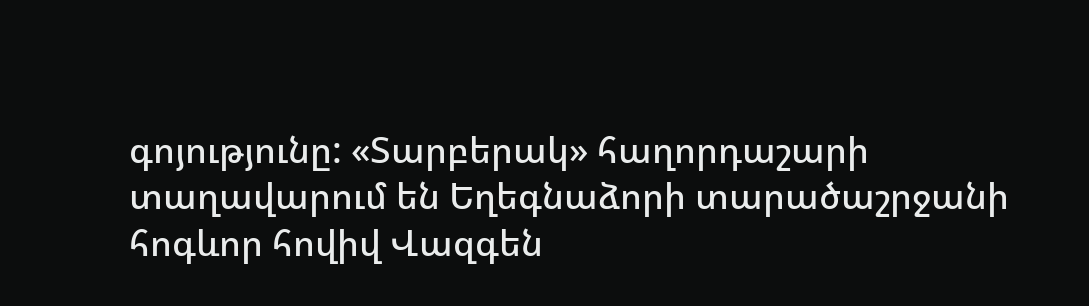գոյությունը: «Տարբերակ» հաղորդաշարի տաղավարում են Եղեգնաձորի տարածաշրջանի հոգևոր հովիվ Վազգեն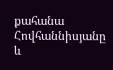քահանա Հովհաննիսյանը և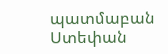պատմաբան Ստեփան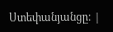Ստեփանյանցը: |